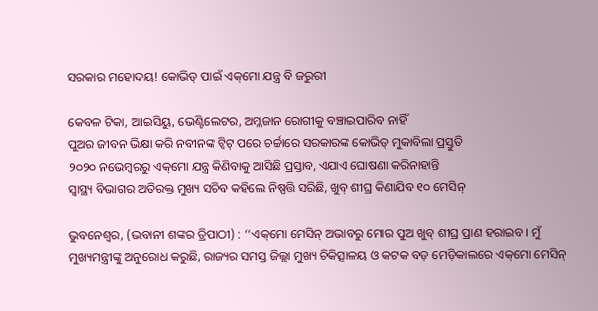ସରକାର ମହୋଦୟ! କୋଭିଡ୍ ପାଇଁ ଏକ୍‌ମୋ ଯନ୍ତ୍ର ବି ଜରୁରୀ

କେବଳ ଟିକା, ଆଇସିୟୁ, ଭେଣ୍ଟିଲେଟର, ଅମ୍ଳଜାନ ରୋଗୀକୁ ବଞ୍ଚାଇପାରିବ ନାହିଁ
ପୁଅର ଜୀବନ ଭିକ୍ଷା କରି ନବୀନଙ୍କ ଟ୍ବିଟ୍ ପରେ ଚର୍ଚ୍ଚାରେ ସରକାରଙ୍କ କୋଭିଡ୍ ମୁକାବିଲା ପ୍ରସ୍ତୁତି
୨୦୨୦ ନଭେମ୍ବରରୁ ଏକ୍‌ମୋ ଯନ୍ତ୍ର କିଣିବାକୁ ଆସିଛି ପ୍ରସ୍ତାବ, ଏଯାଏ ଘୋଷଣା କରିନାହାନ୍ତି
ସ୍ବାସ୍ଥ୍ୟ ବିଭାଗର ଅତିରକ୍ତ ମୁଖ୍ୟ ସଚିବ କହିଲେ ନିଷ୍ପତ୍ତି ସରିଛି, ଖୁବ୍ ଶୀଘ୍ର କିଣାଯିବ ୧୦ ମେସିନ୍

ଭୁବନେଶ୍ବର, (ଭବାନୀ ଶଙ୍କର ତ୍ରିପାଠୀ) : ‘‘ଏକ୍‌ମୋ ମେସିନ୍ ଅଭାବରୁ ମୋର ପୁଅ ଖୁବ୍ ଶୀଘ୍ର ପ୍ରାଣ ହରାଇବ। ମୁଁ ମୁଖ୍ୟମନ୍ତ୍ରୀଙ୍କୁ ଅନୁରୋଧ କରୁଛି, ରାଜ୍ୟର ସମସ୍ତ ଜିଲ୍ଲା ମୁଖ୍ୟ ଚିକିତ୍ସାଳୟ ଓ କଟକ ବଡ଼ ମେଡ଼ିକାଲରେ ଏକ୍‌ମୋ ମେସିନ୍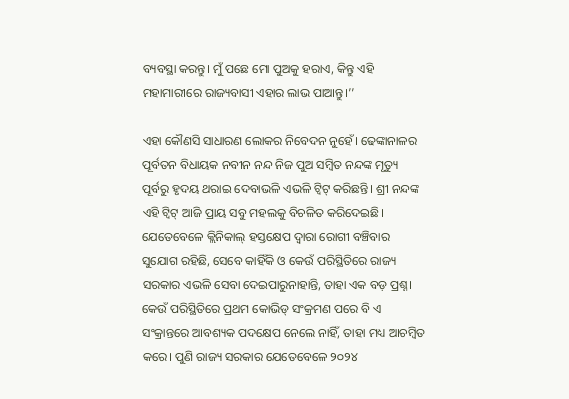ବ୍ୟବସ୍ଥା କରନ୍ତୁ। ମୁଁ ପଛେ ମୋ ପୁଅକୁ ହରାଏ, କିନ୍ତୁ ଏହି ମହାମାରୀରେ ରାଜ୍ୟବାସୀ ଏହାର ଲାଭ ପାଆନ୍ତୁ।’’

ଏହା କୌଣସି ସାଧାରଣ ଲୋକର ନିବେଦନ ନୁହେଁ। ଢେଙ୍କାନାଳର ପୂର୍ବତନ ବିଧାୟକ ନବୀନ ନନ୍ଦ ନିଜ ପୁଅ ସମ୍ବିତ ନନ୍ଦଙ୍କ ମୃତ୍ୟୁ ପୂର୍ବରୁ ହୃଦୟ ଥରାଇ ଦେବାଭଳି ଏଭଳି ଟ୍ବିଟ୍ କରିଛନ୍ତି। ଶ୍ରୀ ନନ୍ଦଙ୍କ ଏହି ଟ୍ବିଟ୍ ଆଜି ପ୍ରାୟ ସବୁ ମହଲକୁ ବିଚଳିତ କରିଦେଇଛି। ଯେତେବେଳେ କ୍ଲିନିକାଲ୍ ହସ୍ତକ୍ଷେପ ଦ୍ବାରା ରୋଗୀ ବଞ୍ଚିବାର ସୁଯୋଗ ରହିଛି, ସେବେ କାହିଁକି ଓ କେଉଁ ପରିସ୍ଥିତିରେ ରାଜ୍ୟ ସରକାର ଏଭଳି ସେବା ଦେଇପାରୁନାହାନ୍ତି, ତାହା ଏକ ବଡ଼ ପ୍ରଶ୍ନ। କେଉଁ ପରିସ୍ଥିତିରେ ପ୍ରଥମ କୋଭିଡ୍ ସଂକ୍ରମଣ ପରେ ବି ଏ ସଂକ୍ରାନ୍ତରେ ଆବଶ୍ୟକ ପଦକ୍ଷେପ ନେଲେ ନାହିଁ, ତାହା ମଧ୍ୟ ଆଚମ୍ବିତ କରେ। ପୁଣି ରାଜ୍ୟ ସରକାର ଯେତେବେଳେ ୨୦୨୪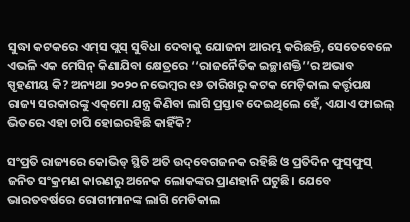ସୁଦ୍ଧା କଟକରେ ଏମ୍‌ସ ପ୍ଲସ୍ ସୁବିଧା ଦେବାକୁ ଯୋଜନା ଆରମ୍ଭ କରିଛନ୍ତି, ସେତେବେଳେ ଏଭଳି ଏକ ମେସିନ୍ କିଣାଯିବା କ୍ଷେତ୍ରରେ ‘‘ରାଜନୈତିକ ଇଚ୍ଛାଶକ୍ତି’’ର ଅଭାବ ସ୍ପୃହଣୀୟ କି? ଅନ୍ୟଥା ୨୦୨୦ ନଭେମ୍ବର ୧୬ ତାରିଖରୁ କଟକ ମେଡ଼ିକାଲ କର୍ତ୍ତୃପକ୍ଷ ରାଜ୍ୟ ସରକାରଙ୍କୁ ଏକ୍‌ମୋ ଯନ୍ତ୍ର କିଣିବା ଲାଗି ପ୍ରସ୍ତାବ ଦେଇଥିଲେ ହେଁ, ଏଯାଏ ଫାଇଲ୍ ଭିତରେ ଏହା ଚାପି ହୋଇରହିଛି କାହିଁକି?

ସଂପ୍ରତି ରାଜ୍ୟରେ କୋଭିଡ୍‌ ସ୍ଥିତି ଅତି ଉଦ୍‌ବେଗଜନକ ରହିଛି ଓ ପ୍ରତିଦିନ ଫୁସ୍‌ଫୁସ୍ ଜନିତ ସଂକ୍ରମଣ କାରଣରୁ ଅନେକ ଲୋକଙ୍କର ପ୍ରାଣହାନି ଘଟୁଛି। ଯେବେ ଭାରତବର୍ଷରେ ରୋଗୀମାନଙ୍କ ଲାଗି ମେଡିକାଲ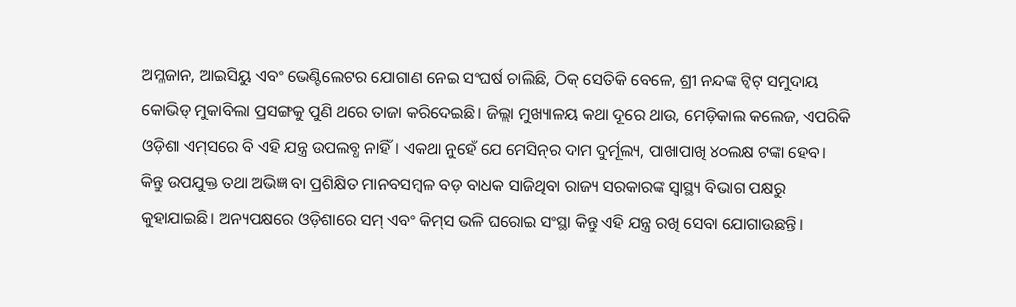ଅମ୍ଳଜାନ, ଆଇସିୟୁ ଏବଂ ଭେଣ୍ଟିଲେଟର ଯୋଗାଣ ନେଇ ସଂଘର୍ଷ ଚାଲିଛି, ଠିକ୍ ସେତିକି ବେଳେ, ଶ୍ରୀ ନନ୍ଦଙ୍କ ଟ୍ବିଟ୍ ସମୁଦାୟ କୋଭିଡ୍ ମୁକାବିଲା ପ୍ରସଙ୍ଗକୁ ପୁଣି ଥରେ ତାଜା କରିଦେଇଛି। ଜିଲ୍ଲା ମୁଖ୍ୟାଳୟ କଥା ଦୂରେ ଥାଉ, ମେଡ଼ିକାଲ କଲେଜ, ଏପରିକି ଓଡ଼ିଶା ଏମ୍‌ସରେ ବି ଏହି ଯନ୍ତ୍ର ଉପଲବ୍ଧ ନାହିଁ। ଏକଥା ନୁହେଁ ଯେ ମେସିନ୍‌ର ଦାମ ଦୁର୍ମୂଲ୍ୟ, ପାଖାପାଖି ୪୦ଲକ୍ଷ ଟଙ୍କା ହେବ। କିନ୍ତୁ ଉପଯୁକ୍ତ ତଥା ଅଭିଜ୍ଞ ବା ପ୍ରଶିକ୍ଷିତ ମାନବସମ୍ବଳ ବଡ଼ ବାଧକ ସାଜିଥିବା ରାଜ୍ୟ ସରକାରଙ୍କ ସ୍ବାସ୍ଥ୍ୟ ବିଭାଗ ପକ୍ଷରୁ କୁହାଯାଇଛି। ଅନ୍ୟପକ୍ଷରେ ଓଡ଼ିଶାରେ ସମ୍ ଏବଂ କିମ୍‌ସ ଭଳି ଘରୋଇ ସଂସ୍ଥା କିନ୍ତୁ ଏହି ଯନ୍ତ୍ର ରଖି ସେବା ଯୋଗାଉଛନ୍ତି।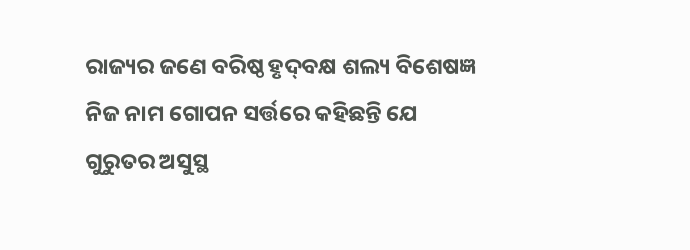ରାଜ୍ୟର ଜଣେ ବରିଷ୍ଠ ହୃଦ୍‌ବକ୍ଷ ଶଲ୍ୟ ବିଶେଷଜ୍ଞ ନିଜ ନାମ ଗୋପନ ସର୍ତ୍ତରେ କହିଛନ୍ତି ଯେ ଗୁରୁତର ଅସୁସ୍ଥ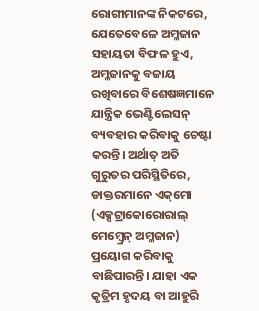ରୋଗୀମାନଙ୍କ ନିକଟରେ, ଯେତେବେଳେ ଅମ୍ଳଜାନ ସହାୟତା ବିଫଳ ହୁଏ, ଅମ୍ଳଜାନକୁ ବଜାୟ ରଖିବାରେ ବିଶେଷଜ୍ଞମାନେ ଯାନ୍ତ୍ରିକ ଭେଣ୍ଟିଲେସନ୍ ବ୍ୟବହାର କରିବାକୁ ଚେଷ୍ଟା କରନ୍ତି। ଅର୍ଥାତ୍ ଅତି ଗୁରୁତର ପରିସ୍ଥିତିରେ, ଡାକ୍ତରମାନେ ଏକ୍‌ମୋ (ଏକ୍ସଟ୍ରାକୋରୋରାଲ୍ ମେମ୍ବ୍ରେନ୍ ଅମ୍ଳଜାନ) ପ୍ରୟୋଗ କରିବାକୁ ବାଛିପାରନ୍ତି। ଯାହା ଏକ କୃତ୍ରିମ ହୃଦୟ ବା ଆହୁରି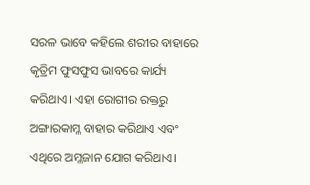ସରଳ ଭାବେ କହିଲେ ଶରୀର ବାହାରେ କୃତ୍ରିମ ଫୁସଫୁସ ଭାବରେ କାର୍ଯ୍ୟ କରିଥାଏ। ଏହା ରୋଗୀର ରକ୍ତରୁ ଅଙ୍ଗାରକାମ୍ଳ ବାହାର କରିଥାଏ ଏବଂ ଏଥିରେ ଅମ୍ଳଜାନ ଯୋଗ କରିଥାଏ।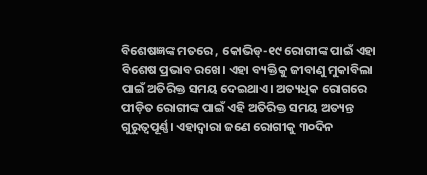ବିଶେଷଜ୍ଞଙ୍କ ମତରେ , କୋଭିଡ୍-୧୯ ରୋଗୀଙ୍କ ପାଇଁ ଏହା ବିଶେଷ ପ୍ରଭାବ ରଖେ। ଏହା ବ୍ୟକ୍ତିକୁ ଜୀବାଣୁ ମୁକାବିଲା ପାଇଁ ଅତିରିକ୍ତ ସମୟ ଦେଇଥାଏ। ଅତ୍ୟଧିକ ରୋଗରେ ପୀଡ଼ିତ ରୋଗୀଙ୍କ ପାଇଁ ଏହି ଅତିରିକ୍ତ ସମୟ ଅତ୍ୟନ୍ତ ଗୁରୁତ୍ୱପୂର୍ଣ୍ଣ। ଏହାଦ୍ବାରା ଜଣେ ରୋଗୀକୁ ୩୦ଦିନ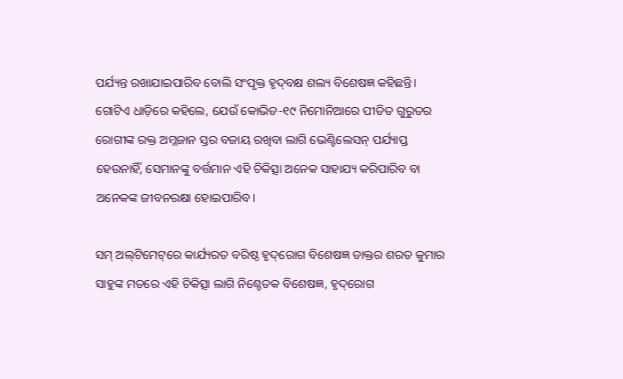ପର୍ଯ୍ୟନ୍ତ ରଖାଯାଇପାରିବ ବୋଲି ସଂପୃକ୍ତ ହୃଦ୍‌ବକ୍ଷ ଶଲ୍ୟ ବିଶେଷଜ୍ଞ କହିଛନ୍ତି। ଗୋଟିଏ ଧାଡ଼ିରେ କହିଲେ, ଯେଉଁ କୋଭିଡ-୧୯ ନିମୋନିଆରେ ପୀଡିତ ଗୁରୁତର ରୋଗୀଙ୍କ ରକ୍ତ ଅମ୍ଳଜାନ ସ୍ତର ବଜାୟ ରଖିବା ଲାଗି ଭେଣ୍ଟିଲେସନ୍ ପର୍ଯ୍ୟାପ୍ତ ହେଉନାହିଁ, ସେମାନଙ୍କୁ ବର୍ତ୍ତମାନ ଏହି ଚିକିତ୍ସା ଅନେକ ସାହାଯ୍ୟ କରିପାରିବ ବା ଅନେକଙ୍କ ଜୀବନରକ୍ଷା ହୋଇପାରିବ।

ସମ୍ ଅଲ୍‌ଟିମେଟ୍‌ରେ କାର୍ଯ୍ୟରତ ବରିଷ୍ଠ ହୃଦ୍‌ରୋଗ ବିଶେଷଜ୍ଞ ଡାକ୍ତର ଶରତ କୁମାର ସାହୁଙ୍କ ମତରେ ଏହି ଚିକିତ୍ସା ଲାଗି ନିଶ୍ଚେତକ ବିଶେଷଜ୍ଞ, ହୃଦ୍‌ରୋଗ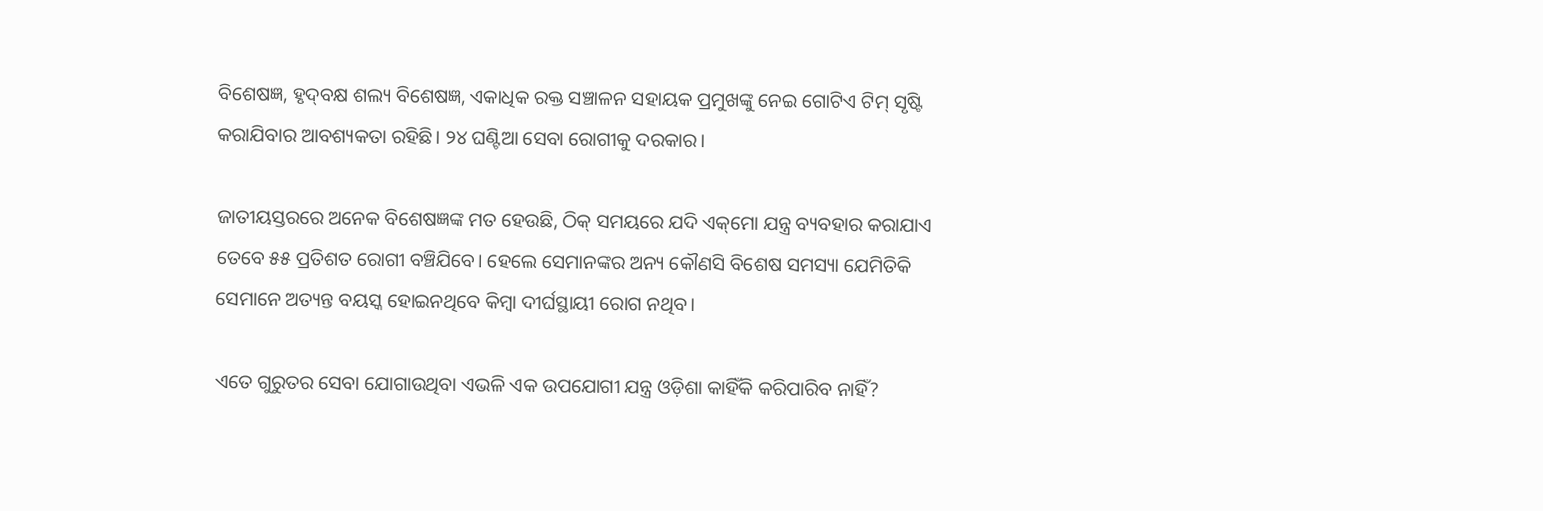ବିଶେଷଜ୍ଞ, ହୃଦ୍‌ବକ୍ଷ ଶଲ୍ୟ ବିଶେଷଜ୍ଞ, ଏକାଧିକ ରକ୍ତ ସଞ୍ଚାଳନ ସହାୟକ ପ୍ରମୁଖଙ୍କୁ ନେଇ ଗୋଟିଏ ଟିମ୍ ସୃଷ୍ଟି କରାଯିବାର ଆବଶ୍ୟକତା ରହିଛି। ୨୪ ଘଣ୍ଟିଆ ସେବା ରୋଗୀକୁ ଦରକାର।

ଜାତୀୟସ୍ତରରେ ଅନେକ ବିଶେଷଜ୍ଞଙ୍କ ମତ ହେଉଛି, ଠିକ୍ ସମୟରେ ଯଦି ଏକ୍‌ମୋ ଯନ୍ତ୍ର ବ୍ୟବହାର କରାଯାଏ ତେବେ ୫୫ ପ୍ରତିଶତ ରୋଗୀ ବଞ୍ଚିଯିବେ। ହେଲେ ସେମାନଙ୍କର ଅନ୍ୟ କୌଣସି ବିଶେଷ ସମସ୍ୟା ଯେମିତିକି ସେମାନେ ଅତ୍ୟନ୍ତ ବୟସ୍କ ହୋଇନଥିବେ କିମ୍ବା ଦୀର୍ଘସ୍ଥାୟୀ ରୋଗ ନଥିବ।

ଏତେ ଗୁରୁତର ସେବା ଯୋଗାଉଥିବା ଏଭଳି ଏକ ଉପଯୋଗୀ ଯନ୍ତ୍ର ଓଡ଼ିଶା କାହିଁକି କରିପାରିବ ନାହିଁ?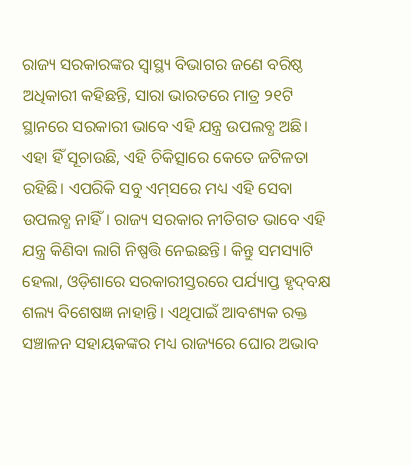ରାଜ୍ୟ ସରକାରଙ୍କର ସ୍ବାସ୍ଥ୍ୟ ବିଭାଗର ଜଣେ ବରିଷ୍ଠ ଅଧିକାରୀ କହିଛନ୍ତି, ସାରା ଭାରତରେ ମାତ୍ର ୨୧ଟି ସ୍ଥାନରେ ସରକାରୀ ଭାବେ ଏହି ଯନ୍ତ୍ର ଉପଲବ୍ଧ ଅଛି। ଏହା ହିଁ ସୂଚାଉଛି, ଏହି ଚିକିତ୍ସାରେ କେତେ ଜଟିଳତା ରହିଛି। ଏପରିକି ସବୁ ଏମ୍‌ସରେ ମଧ୍ୟ ଏହି ସେବା ଉପଲବ୍ଧ ନାହିଁ। ରାଜ୍ୟ ସରକାର ନୀତିଗତ ଭାବେ ଏହି ଯନ୍ତ୍ର କିଣିବା ଲାଗି ନିଷ୍ପତ୍ତି ନେଇଛନ୍ତି। କିନ୍ତୁ ସମସ୍ୟାଟି ହେଲା, ଓଡ଼ିଶାରେ ସରକାରୀସ୍ତରରେ ପର୍ଯ୍ୟାପ୍ତ ହୃଦ୍‌ବକ୍ଷ ଶଲ୍ୟ ବିଶେଷଜ୍ଞ ନାହାନ୍ତି। ଏଥିପାଇଁ ଆବଶ୍ୟକ ରକ୍ତ ସଞ୍ଚାଳନ ସହାୟକଙ୍କର ମଧ୍ୟ ରାଜ୍ୟରେ ଘୋର ଅଭାବ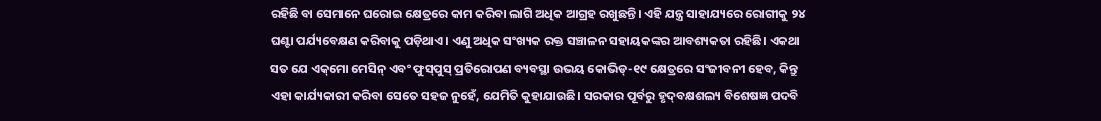ରହିଛି ବା ସେମାନେ ଘରୋଇ କ୍ଷେତ୍ରରେ କାମ କରିବା ଲାଗି ଅଧିକ ଆଗ୍ରହ ରଖୁଛନ୍ତି। ଏହି ଯନ୍ତ୍ର ସାହାଯ୍ୟରେ ରୋଗୀକୁ ୨୪ ଘଣ୍ଟା ପର୍ଯ୍ୟବେକ୍ଷଣ କରିବାକୁ ପଡ଼ିଥାଏ। ଏଣୁ ଅଧିକ ସଂଖ୍ୟକ ରକ୍ତ ସଞ୍ଚାଳନ ସହାୟକଙ୍କର ଆବଶ୍ୟକତା ରହିଛି। ଏକଥା ସତ ଯେ ଏକ୍‌ମୋ ମେସିନ୍ ଏବଂ ଫୁସ୍‌ପୁସ୍ ପ୍ରତିରୋପଣ ବ୍ୟବସ୍ଥା ଉଭୟ କୋଭିଡ୍-୧୯ କ୍ଷେତ୍ରରେ ସଂଜୀବନୀ ହେବ, କିନ୍ତୁ ଏହା କାର୍ଯ୍ୟକାରୀ କରିବା ସେତେ ସହଜ ନୁହେଁ, ଯେମିତି କୁହାଯାଉଛି। ସରକାର ପୂର୍ବରୁ ହୃଦ୍‌ବକ୍ଷଶଲ୍ୟ ବିଶେଷଜ୍ଞ ପଦବି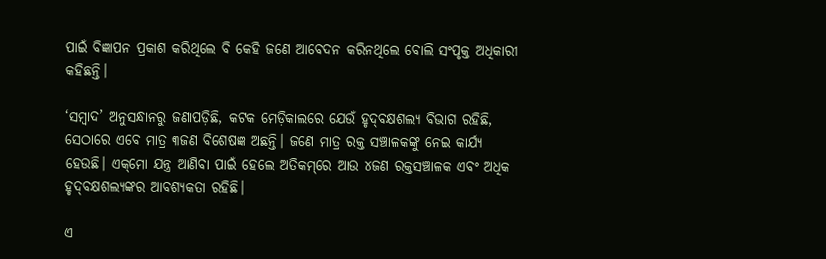ପାଇଁ ବିଜ୍ଞାପନ ପ୍ରକାଶ କରିଥିଲେ ବି କେହି ଜଣେ ଆବେଦନ କରିନଥିଲେ ବୋଲି ସଂପୃକ୍ତ ଅଧିକାରୀ କହିଛନ୍ତି।

‘ସମ୍ବାଦ’ ଅନୁସନ୍ଧାନରୁ ଜଣାପଡ଼ିଛି, କଟକ ମେଡ଼ିକାଲରେ ଯେଉଁ ହୃଦ୍‌ବକ୍ଷଶଲ୍ୟ ବିଭାଗ ରହିଛି, ସେଠାରେ ଏବେ ମାତ୍ର ୩ଜଣ ବିଶେଷଜ୍ଞ ଅଛନ୍ତି। ଜଣେ ମାତ୍ର ରକ୍ତ ସଞ୍ଚାଳକଙ୍କୁ ନେଇ କାର୍ଯ୍ୟ ହେଉଛି। ଏକ୍‌ମୋ ଯନ୍ତ୍ର ଆଣିବା ପାଇଁ ହେଲେ ଅତିକମ୍‌ରେ ଆଉ ୪ଜଣ ରକ୍ତସଞ୍ଚାଳକ ଏବଂ ଅଧିକ ହୃଦ୍‌ବକ୍ଷଶଲ୍ୟଙ୍କର ଆବଶ୍ୟକତା ରହିଛି।

ଏ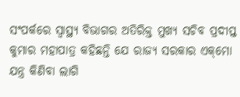ସଂପର୍କରେ ସ୍ବାସ୍ଥ୍ୟ ବିଭାଗର ଅତିରିକ୍ତ ମୁଖ୍ୟ ସଚିବ ପ୍ରଦୀପ୍ତ କୁମାର ମହାପାତ୍ର କହିଛନ୍ତି ଯେ ରାଜ୍ୟ ସରକାର ଏକ୍‌ମୋ ଯନ୍ତ୍ର କିଣିବା ଲାଗି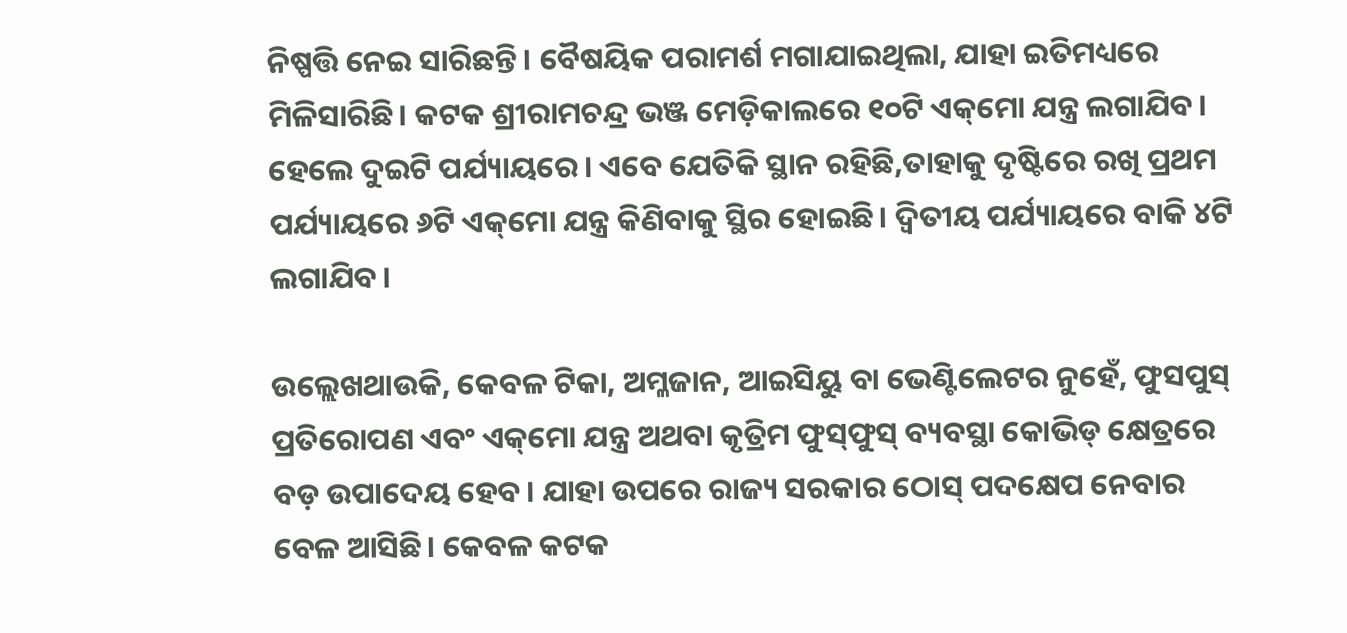ନିଷ୍ପତ୍ତି ନେଇ ସାରିଛନ୍ତି। ବୈଷୟିକ ପରାମର୍ଶ ମଗାଯାଇଥିଲା, ଯାହା ଇତିମଧ୍ୟରେ ମିଳିସାରିଛି। କଟକ ଶ୍ରୀରାମଚନ୍ଦ୍ର ଭଞ୍ଜ ମେଡ଼ିକାଲରେ ୧୦ଟି ଏକ୍‌ମୋ ଯନ୍ତ୍ର ଲଗାଯିବ। ହେଲେ ଦୁଇଟି ପର୍ଯ୍ୟାୟରେ। ଏବେ ଯେତିକି ସ୍ଥାନ ରହିଛି,ତାହାକୁ ଦୃଷ୍ଟିରେ ରଖି ପ୍ରଥମ ପର୍ଯ୍ୟାୟରେ ୬ଟି ଏକ୍‌ମୋ ଯନ୍ତ୍ର କିଣିବାକୁ ସ୍ଥିର ହୋଇଛି। ଦ୍ବିତୀୟ ପର୍ଯ୍ୟାୟରେ ବାକି ୪ଟି ଲଗାଯିବ।

ଉଲ୍ଲେଖଥାଉକି, କେବଳ ଟିକା, ଅମ୍ଳଜାନ, ଆଇସିୟୁ ବା ଭେଣ୍ଟିଲେଟର ନୁହେଁ, ଫୁସପୁସ୍ ପ୍ରତିରୋପଣ ଏବଂ ଏକ୍‌ମୋ ଯନ୍ତ୍ର ଅଥବା କୃତ୍ରିମ ଫୁସ୍‌ଫୁସ୍ ବ୍ୟବସ୍ଥା କୋଭିଡ୍‌ କ୍ଷେତ୍ରରେ ବଡ଼ ଉପାଦେୟ ହେବ। ଯାହା ଉପରେ ରାଜ୍ୟ ସରକାର ଠୋସ୍ ପଦକ୍ଷେପ ନେବାର ବେଳ ଆସିଛି। କେବଳ କଟକ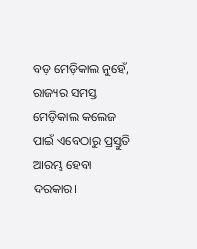ବଡ଼ ମେଡ଼ିକାଲ ନୁହେଁ, ରାଜ୍ୟର ସମସ୍ତ ମେଡ଼ିକାଲ କଲେଜ ପାଇଁ ଏବେଠାରୁ ପ୍ରସ୍ତୁତି ଆରମ୍ଭ ହେବା ଦରକାର।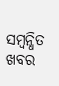ସମ୍ବନ୍ଧିତ ଖବର